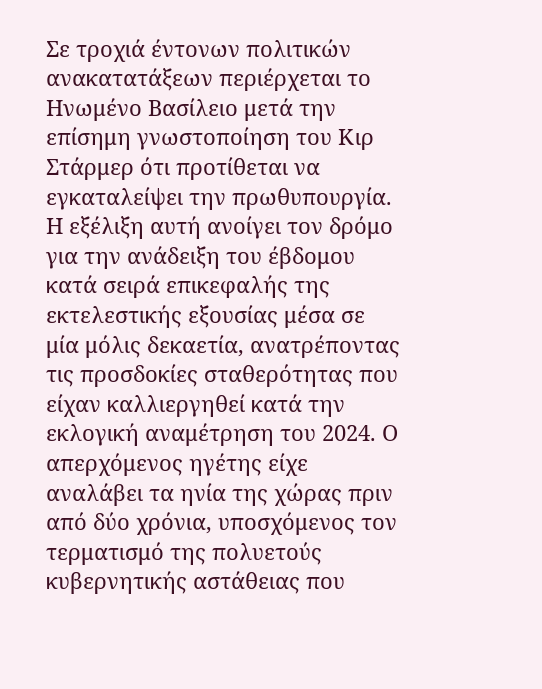Σε τροχιά έντονων πολιτικών ανακατατάξεων περιέρχεται το Ηνωμένο Βασίλειο μετά την επίσημη γνωστοποίηση του Κιρ Στάρμερ ότι προτίθεται να εγκαταλείψει την πρωθυπουργία. Η εξέλιξη αυτή ανοίγει τον δρόμο για την ανάδειξη του έβδομου κατά σειρά επικεφαλής της εκτελεστικής εξουσίας μέσα σε μία μόλις δεκαετία, ανατρέποντας τις προσδοκίες σταθερότητας που είχαν καλλιεργηθεί κατά την εκλογική αναμέτρηση του 2024. Ο απερχόμενος ηγέτης είχε αναλάβει τα ηνία της χώρας πριν από δύο χρόνια, υποσχόμενος τον τερματισμό της πολυετούς κυβερνητικής αστάθειας που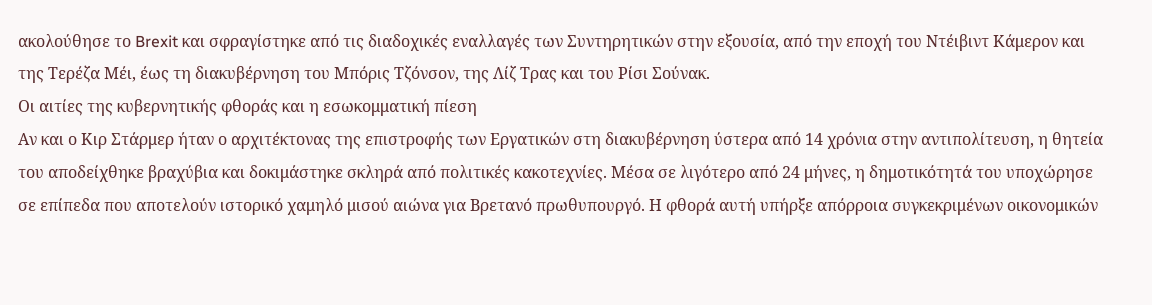ακολούθησε το Brexit και σφραγίστηκε από τις διαδοχικές εναλλαγές των Συντηρητικών στην εξουσία, από την εποχή του Ντέιβιντ Κάμερον και της Τερέζα Μέι, έως τη διακυβέρνηση του Μπόρις Τζόνσον, της Λίζ Τρας και του Ρίσι Σούνακ.
Οι αιτίες της κυβερνητικής φθοράς και η εσωκομματική πίεση
Αν και ο Κιρ Στάρμερ ήταν ο αρχιτέκτονας της επιστροφής των Εργατικών στη διακυβέρνηση ύστερα από 14 χρόνια στην αντιπολίτευση, η θητεία του αποδείχθηκε βραχύβια και δοκιμάστηκε σκληρά από πολιτικές κακοτεχνίες. Μέσα σε λιγότερο από 24 μήνες, η δημοτικότητά του υποχώρησε σε επίπεδα που αποτελούν ιστορικό χαμηλό μισού αιώνα για Βρετανό πρωθυπουργό. Η φθορά αυτή υπήρξε απόρροια συγκεκριμένων οικονομικών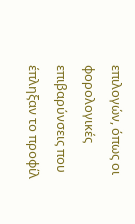επιλογών, όπως οι φορολογικές επιβαρύνσεις που έπληξαν το προφίλ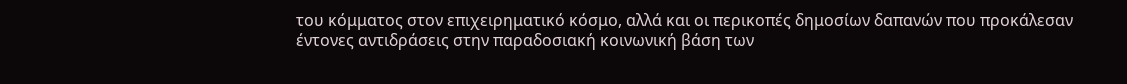του κόμματος στον επιχειρηματικό κόσμο, αλλά και οι περικοπές δημοσίων δαπανών που προκάλεσαν έντονες αντιδράσεις στην παραδοσιακή κοινωνική βάση των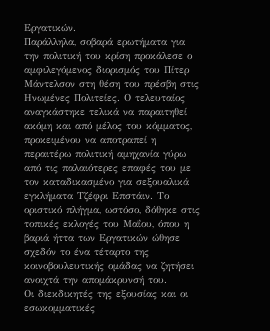Εργατικών.
Παράλληλα, σοβαρά ερωτήματα για την πολιτική του κρίση προκάλεσε ο αμφιλεγόμενος διορισμός του Πίτερ Μάντελσον στη θέση του πρέσβη στις Ηνωμένες Πολιτείες. Ο τελευταίος αναγκάστηκε τελικά να παραιτηθεί ακόμη και από μέλος του κόμματος, προκειμένου να αποτραπεί η περαιτέρω πολιτική αμηχανία γύρω από τις παλαιότερες επαφές του με τον καταδικασμένο για σεξουαλικά εγκλήματα Τζέφρι Επστάιν. Το οριστικό πλήγμα, ωστόσο, δόθηκε στις τοπικές εκλογές του Μαΐου, όπου η βαριά ήττα των Εργατικών ώθησε σχεδόν το ένα τέταρτο της κοινοβουλευτικής ομάδας να ζητήσει ανοιχτά την απομάκρυνσή του.
Οι διεκδικητές της εξουσίας και οι εσωκομματικές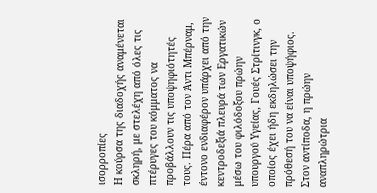ισορροπίες
Η κούρσα της διαδοχής αναμένεται σκληρή, με στελέχη από όλες τις πτέρυγες του κόμματος να προβάλλουν τις υποψηφιότητές τους. Πέρα από τον Άντι Μπέρναμ, έντονο ενδιαφέρον υπάρχει από την κεντροδεξιά πλευρά των Εργατικών μέσω του φιλόδοξου πρώην υπουργού Υγείας, Γουές Στρίτινγκ, ο οποίος έχει ήδη εκδηλώσει την πρόθεσή του να είναι υποψήφιος. Στον αντίποδα, η πρώην αναπληρώτρια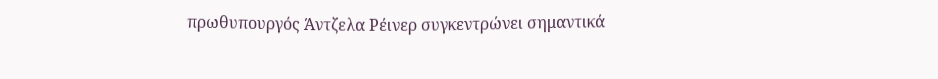πρωθυπουργός Άντζελα Ρέινερ συγκεντρώνει σημαντικά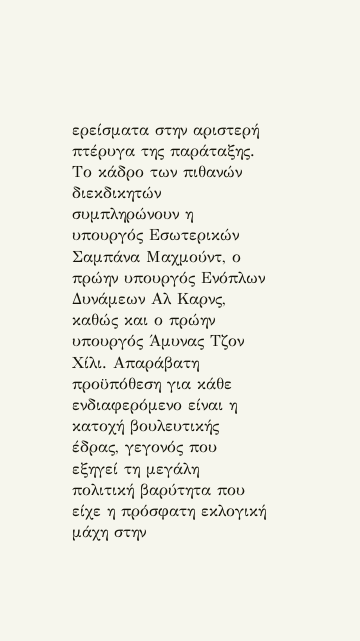ερείσματα στην αριστερή πτέρυγα της παράταξης. Το κάδρο των πιθανών διεκδικητών συμπληρώνουν η υπουργός Εσωτερικών Σαμπάνα Μαχμούντ, ο πρώην υπουργός Ενόπλων Δυνάμεων Αλ Καρνς, καθώς και ο πρώην υπουργός Άμυνας Τζον Χίλι. Απαράβατη προϋπόθεση για κάθε ενδιαφερόμενο είναι η κατοχή βουλευτικής έδρας, γεγονός που εξηγεί τη μεγάλη πολιτική βαρύτητα που είχε η πρόσφατη εκλογική μάχη στην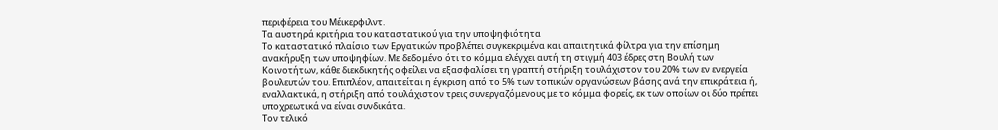περιφέρεια του Μέικερφιλντ.
Τα αυστηρά κριτήρια του καταστατικού για την υποψηφιότητα
Το καταστατικό πλαίσιο των Εργατικών προβλέπει συγκεκριμένα και απαιτητικά φίλτρα για την επίσημη ανακήρυξη των υποψηφίων. Με δεδομένο ότι το κόμμα ελέγχει αυτή τη στιγμή 403 έδρες στη Βουλή των Κοινοτήτων, κάθε διεκδικητής οφείλει να εξασφαλίσει τη γραπτή στήριξη τουλάχιστον του 20% των εν ενεργεία βουλευτών του. Επιπλέον, απαιτείται η έγκριση από το 5% των τοπικών οργανώσεων βάσης ανά την επικράτεια ή, εναλλακτικά, η στήριξη από τουλάχιστον τρεις συνεργαζόμενους με το κόμμα φορείς, εκ των οποίων οι δύο πρέπει υποχρεωτικά να είναι συνδικάτα.
Τον τελικό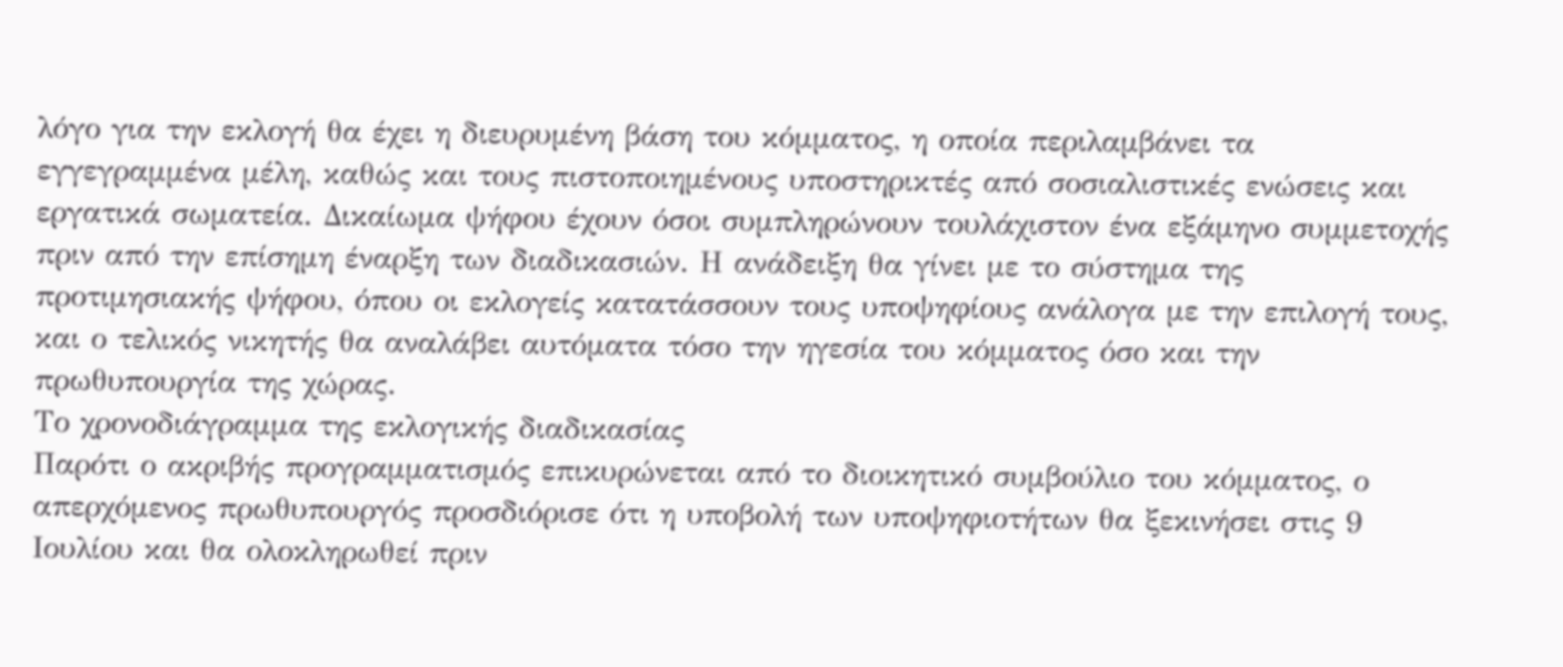λόγο για την εκλογή θα έχει η διευρυμένη βάση του κόμματος, η οποία περιλαμβάνει τα εγγεγραμμένα μέλη, καθώς και τους πιστοποιημένους υποστηρικτές από σοσιαλιστικές ενώσεις και εργατικά σωματεία. Δικαίωμα ψήφου έχουν όσοι συμπληρώνουν τουλάχιστον ένα εξάμηνο συμμετοχής πριν από την επίσημη έναρξη των διαδικασιών. Η ανάδειξη θα γίνει με το σύστημα της προτιμησιακής ψήφου, όπου οι εκλογείς κατατάσσουν τους υποψηφίους ανάλογα με την επιλογή τους, και ο τελικός νικητής θα αναλάβει αυτόματα τόσο την ηγεσία του κόμματος όσο και την πρωθυπουργία της χώρας.
Το χρονοδιάγραμμα της εκλογικής διαδικασίας
Παρότι ο ακριβής προγραμματισμός επικυρώνεται από το διοικητικό συμβούλιο του κόμματος, ο απερχόμενος πρωθυπουργός προσδιόρισε ότι η υποβολή των υποψηφιοτήτων θα ξεκινήσει στις 9 Ιουλίου και θα ολοκληρωθεί πριν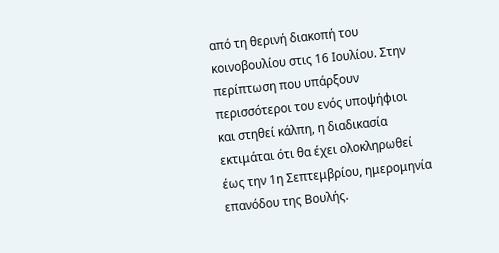από τη θερινή διακοπή του κοινοβουλίου στις 16 Ιουλίου. Στην περίπτωση που υπάρξουν περισσότεροι του ενός υποψήφιοι και στηθεί κάλπη, η διαδικασία εκτιμάται ότι θα έχει ολοκληρωθεί έως την 1η Σεπτεμβρίου, ημερομηνία επανόδου της Βουλής.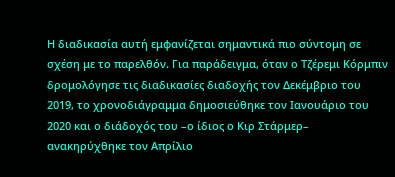Η διαδικασία αυτή εμφανίζεται σημαντικά πιο σύντομη σε σχέση με το παρελθόν. Για παράδειγμα, όταν ο Τζέρεμι Κόρμπιν δρομολόγησε τις διαδικασίες διαδοχής τον Δεκέμβριο του 2019, το χρονοδιάγραμμα δημοσιεύθηκε τον Ιανουάριο του 2020 και ο διάδοχός του –ο ίδιος ο Κιρ Στάρμερ– ανακηρύχθηκε τον Απρίλιο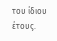του ίδιου έτους.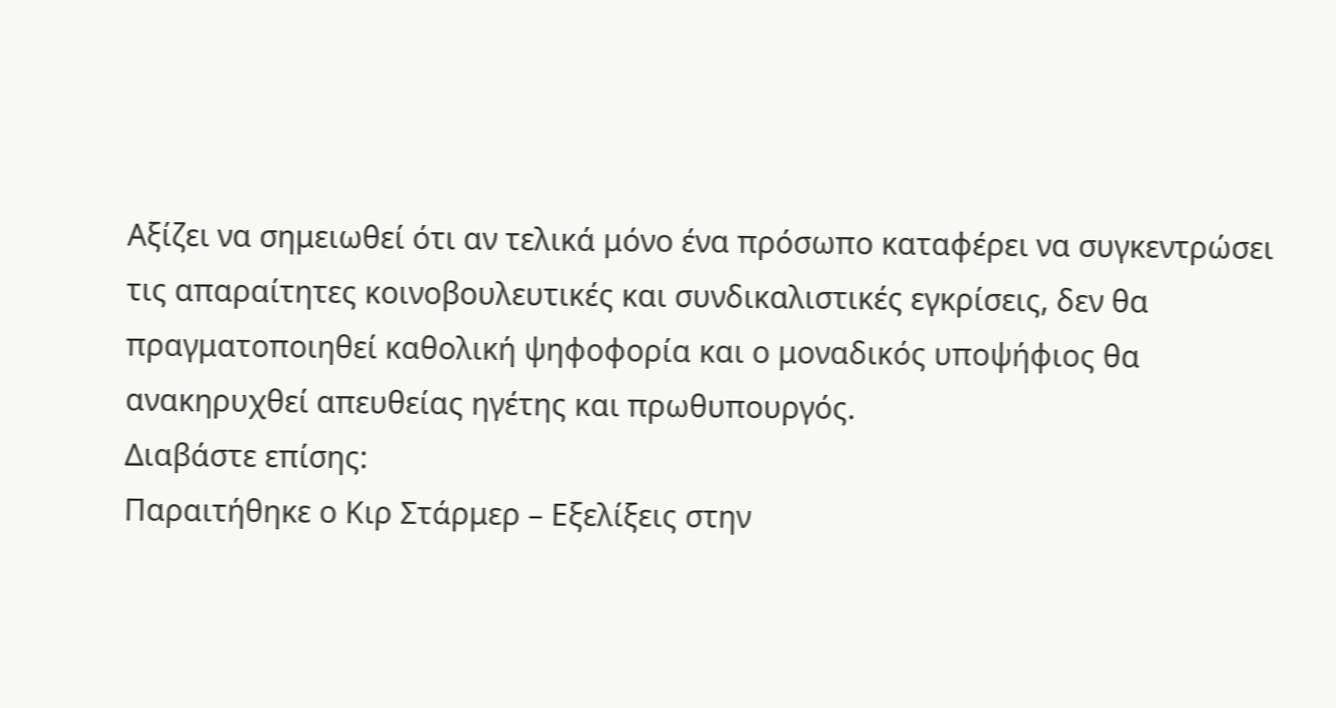Αξίζει να σημειωθεί ότι αν τελικά μόνο ένα πρόσωπο καταφέρει να συγκεντρώσει τις απαραίτητες κοινοβουλευτικές και συνδικαλιστικές εγκρίσεις, δεν θα πραγματοποιηθεί καθολική ψηφοφορία και ο μοναδικός υποψήφιος θα ανακηρυχθεί απευθείας ηγέτης και πρωθυπουργός.
Διαβάστε επίσης:
Παραιτήθηκε ο Κιρ Στάρμερ – Εξελίξεις στην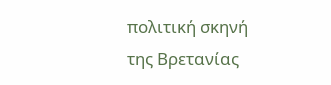πολιτική σκηνή της Βρετανίας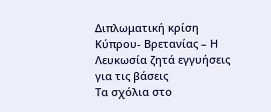Διπλωματική κρίση Κύπρου- Βρετανίας – Η Λευκωσία ζητά εγγυήσεις για τις βάσεις
Tα σχόλια στο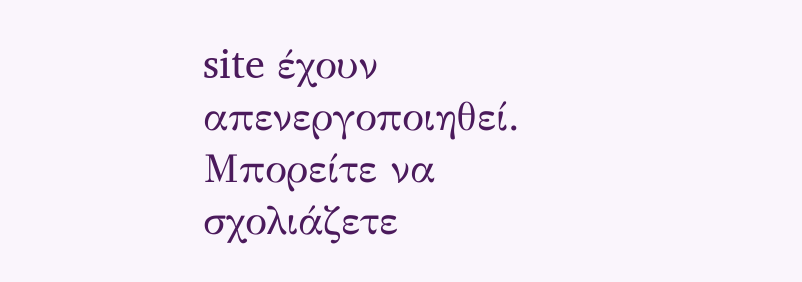site έχουν απενεργοποιηθεί. Μπορείτε να σχολιάζετε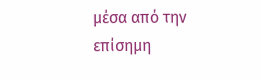μέσα από την επίσημη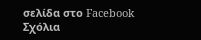σελίδα στο Facebook
Σχόλια